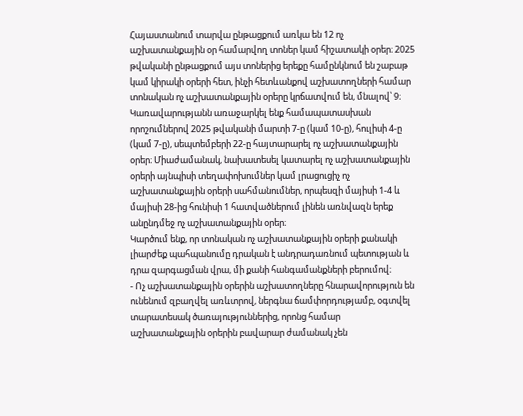Հայաստանում տարվա ընթացքում առկա են 12 ոչ աշխատանքային օր համարվող տոներ կամ հիշատակի օրեր։ 2025 թվականի ընթացքում այս տոներից երեքը համընկնում են շաբաթ կամ կիրակի օրերի հետ, ինչի հետևանքով աշխատողների համար տոնական ոչ աշխատանքային օրերը կրճատվում են, մնալով՝ 9։
Կառավարությանն առաջարկել ենք համապատասխան որոշումներով 2025 թվականի մարտի 7-ը (կամ 10-ը), հուլիսի 4-ը (կամ 7-ը), սեպտեմբերի 22-ը հայտարարել ոչ աշխատանքային օրեր։ Միաժամանակ, նախատեսել կատարել ոչ աշխատանքային օրերի այնպիսի տեղափոխումներ կամ լրացուցիչ ոչ աշխատանքային օրերի սահմանումներ, որպեսզի մայիսի 1-4 և մայիսի 28-ից հունիսի 1 հատվածներում լինեն առնվազն երեք անընդմեջ ոչ աշխատանքային օրեր։
Կարծում ենք, որ տոնական ոչ աշխատանքային օրերի քանակի լիարժեք պահպանումը դրական է անդրադառնում պետության և դրա զարգացման վրա, մի քանի հանգամանքների բերումով։
- Ոչ աշխատանքային օրերին աշխատողները հնարավորություն են ունենում զբաղվել առևտրով, ներգնա ճամփորդությամբ, օգտվել տարատեսակ ծառայություններից, որոնց համար աշխատանքային օրերին բավարար ժամանակ չեն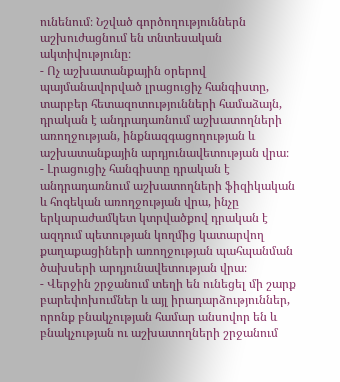ունենում։ Նշված գործողություններն աշխուժացնում են տնտեսական ակտիվությունը։
- Ոչ աշխատանքային օրերով պայմանավորված լրացուցիչ հանգիստը, տարբեր հետազոտությունների համաձայն, դրական է անդրադառնում աշխատողների առողջության, ինքնազգացողության և աշխատանքային արդյունավետության վրա։
- Լրացուցիչ հանգիստը դրական է անդրադառնում աշխատողների ֆիզիկական և հոգեկան առողջության վրա, ինչը երկարաժամկետ կտրվածքով դրական է ազդում պետության կողմից կատարվող քաղաքացիների առողջության պահպանման ծախսերի արդյունավետության վրա։
- Վերջին շրջանում տեղի են ունեցել մի շարք բարեփոխումներ և այլ իրադարձություններ, որոնք բնակչության համար անսովոր են և բնակչության ու աշխատողների շրջանում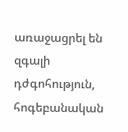առաջացրել են զգալի դժգոհություն, հոգեբանական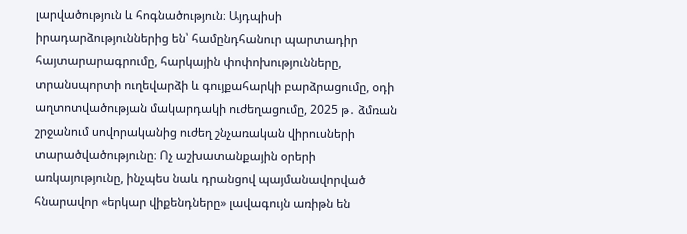լարվածություն և հոգնածություն։ Այդպիսի իրադարձություններից են՝ համընդհանուր պարտադիր հայտարարագրումը, հարկային փոփոխությունները, տրանսպորտի ուղեվարձի և գույքահարկի բարձրացումը, օդի աղտոտվածության մակարդակի ուժեղացումը, 2025 թ․ ձմռան շրջանում սովորականից ուժեղ շնչառական վիրուսների տարածվածությունը։ Ոչ աշխատանքային օրերի առկայությունը, ինչպես նաև դրանցով պայմանավորված հնարավոր «երկար վիքենդները» լավագույն առիթն են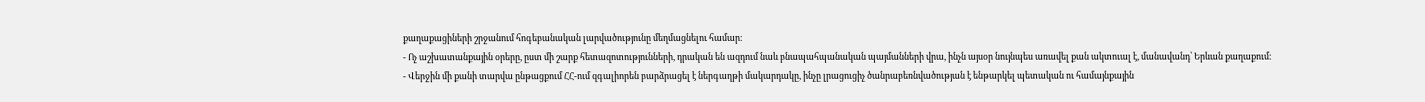քաղաքացիների շրջանում հոգեբանական լարվածությունը մեղմացնելու համար։
- Ոչ աշխատանքային օրերը, ըստ մի շարք հետազոտությունների, դրական են ազդում նաև բնապահպանական պայմանների վրա, ինչն այսօր նույնպես առավել քան ակտուալ է, մանավանդ՝ Երևան քաղաքում։
- Վերջին մի քանի տարվա ընթացքում ՀՀ-ում զգալիորեն բարձրացել է ներգաղթի մակարդակը, ինչը լրացուցիչ ծանրաբեռնվածության է ենթարկել պետական ու համայնքային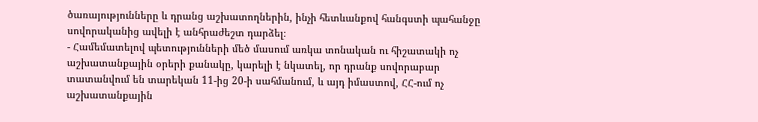ծառայությունները և դրանց աշխատողներին, ինչի հետևանքով հանգստի պահանջը սովորականից ավելի է անհրաժեշտ դարձել։
- Համեմատելով պետությունների մեծ մասում առկա տոնական ու հիշատակի ոչ աշխատանքային օրերի քանակը, կարելի է նկատել, որ դրանք սովորաբար տատանվում են տարեկան 11-ից 20-ի սահմանում, և այդ իմաստով, ՀՀ-ում ոչ աշխատանքային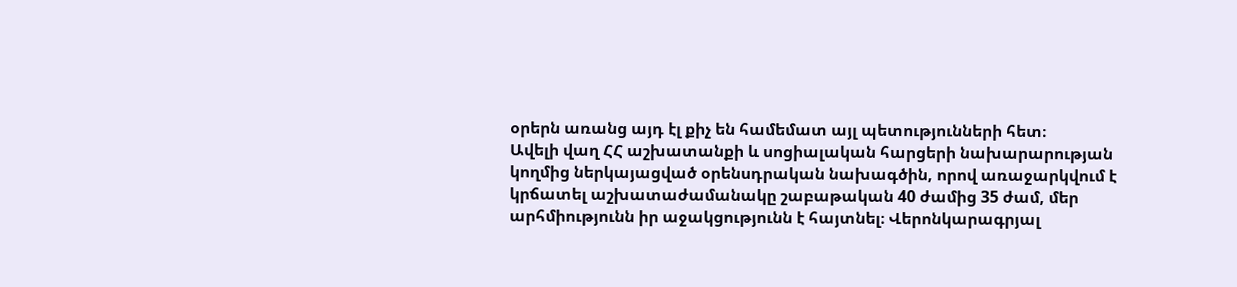օրերն առանց այդ էլ քիչ են համեմատ այլ պետությունների հետ։
Ավելի վաղ ՀՀ աշխատանքի և սոցիալական հարցերի նախարարության կողմից ներկայացված օրենսդրական նախագծին, որով առաջարկվում է կրճատել աշխատաժամանակը շաբաթական 40 ժամից 35 ժամ, մեր արհմիությունն իր աջակցությունն է հայտնել։ Վերոնկարագրյալ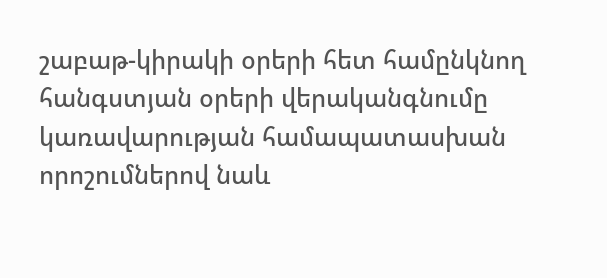շաբաթ-կիրակի օրերի հետ համընկնող հանգստյան օրերի վերականգնումը կառավարության համապատասխան որոշումներով նաև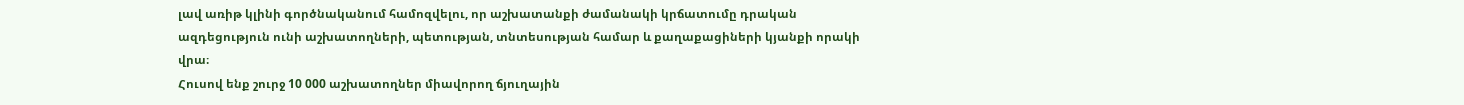լավ առիթ կլինի գործնականում համոզվելու, որ աշխատանքի ժամանակի կրճատումը դրական ազդեցություն ունի աշխատողների, պետության, տնտեսության համար և քաղաքացիների կյանքի որակի վրա։
Հուսով ենք շուրջ 10 000 աշխատողներ միավորող ճյուղային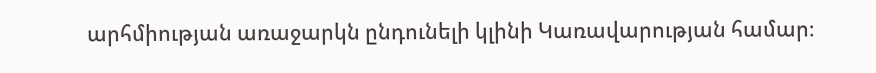արհմիության առաջարկն ընդունելի կլինի Կառավարության համար։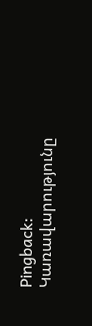Pingback: Կառավարությունը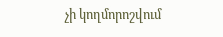չի կողմորոշվում